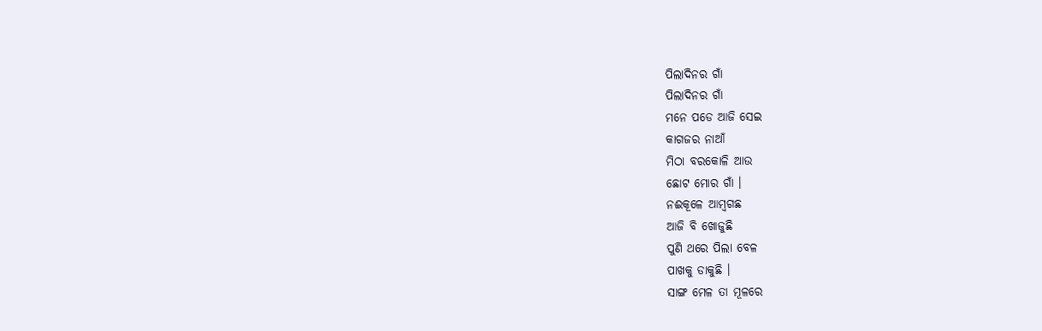ପିଲାଦିନର ଗାଁ
ପିଲାଦିନର ଗାଁ
ମନେ ପଡେ ଆଜି ସେଇ
କାଗଜର ନାଆଁ
ମିଠା ବରକୋଳି ଆଉ
ଛୋଟ ମୋର ଗାଁ ।
ନଈକୂଳେ ଆମ୍ବଗଛ
ଆଜି ବି ଖୋଜୁଛି
ପୁଣି ଥରେ ପିଲା ବେଳ
ପାଖକୁ ଡାକୁଛି ।
ସାଙ୍ଗ ମେଳ ତା ମୂଳରେ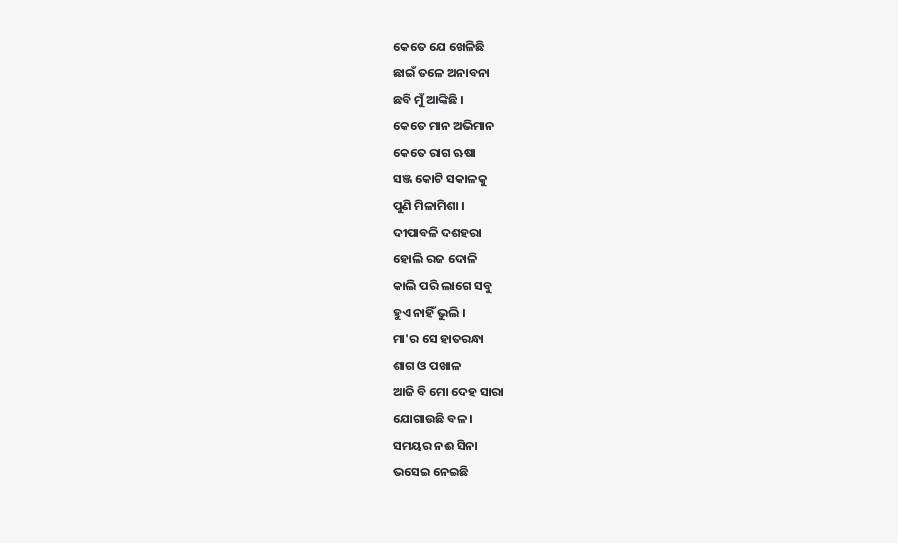କେତେ ଯେ ଖେଳିଛି
ଛାଇଁ ତଳେ ଅନାବନା
ଛବି ମୁଁ ଆଙ୍କିଛି ।
କେତେ ମାନ ଅଭିମାନ
କେତେ ରାଗ ଋଷା
ସଞ୍ଜ କୋଟି ସକାଳକୁ
ପୁଣି ମିଳାମିଶା ।
ଦୀପାବଳି ଦଶହରା
ହୋଲି ରଜ ଦୋଳି
କାଲି ପରି ଲାଗେ ସବୁ
ହୁଏ ନାହିଁ ଭୁଲି ।
ମା'ର ସେ ହାତରନ୍ଧା
ଶାଗ ଓ ପଖାଳ
ଆଜି ବି ମୋ ଦେହ ସାରା
ଯୋଗାଉଛି ବଳ ।
ସମୟର ନଈ ସିନା
ଭସେଇ ନେଇଛି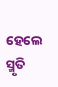ହେଲେ ସ୍ମୃତି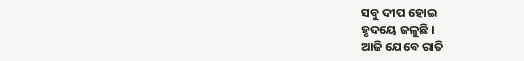ସବୁ ଦୀପ ହୋଇ
ହୃଦୟେ ଜଳୁଛି ।
ଆଜି ଯେବେ ରାତି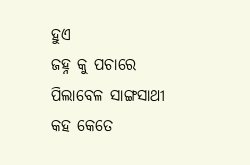ହୁଏ
ଜହ୍ନ କୁ ପଚାରେ
ପିଲାବେଳ ସାଙ୍ଗସାଥୀ
କହ କେତେ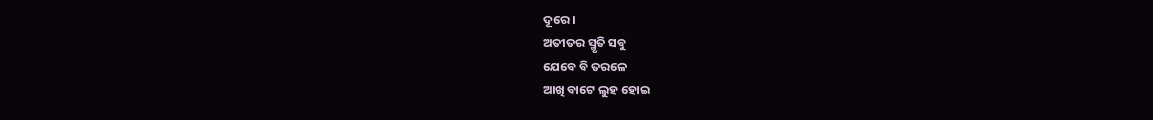ଦୂରେ ।
ଅତୀତର ସ୍ମୃତି ସବୁ
ଯେବେ ବି ତରଳେ
ଆଖି ବାଟେ ଲୁହ ହୋଇ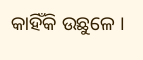କାହିଁକି ଉଛୁଳେ ।